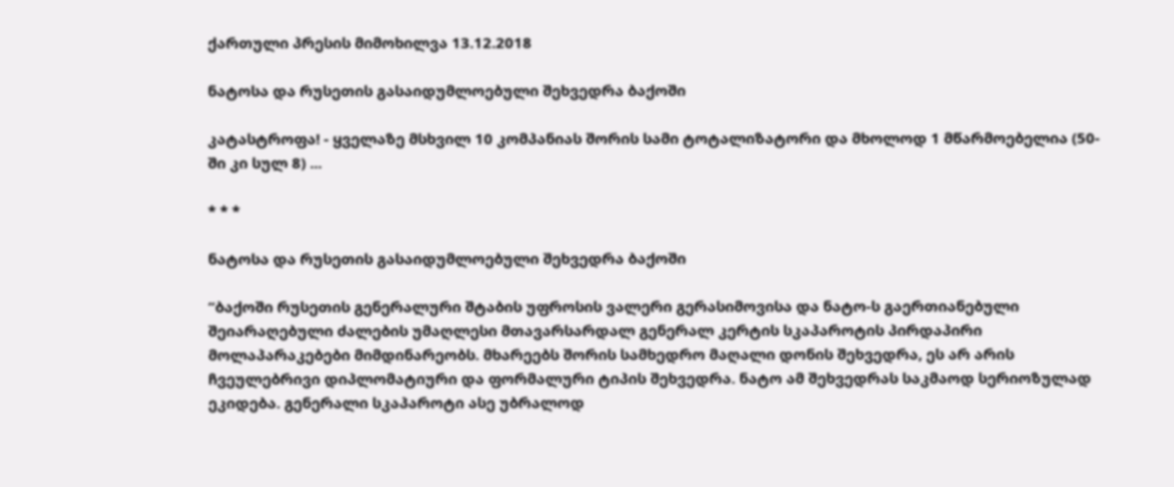ქართული პრესის მიმოხილვა 13.12.2018

ნატოსა და რუსეთის გასაიდუმლოებული შეხვედრა ბაქოში

კატასტროფა! - ყველაზე მსხვილ 10 კომპანიას შორის სამი ტოტალიზატორი და მხოლოდ 1 მწარმოებელია (50-ში კი სულ 8) ...

* * *

ნატოსა და რუსეთის გასაიდუმლოებული შეხვედრა ბაქოში

“ბაქოში რუსეთის გენერალური შტაბის უფროსის ვალერი გერასიმოვისა და ნატო-ს გაერთიანებული შეიარაღებული ძალების უმაღლესი მთავარსარდალ გენერალ კერტის სკაპაროტის პირდაპირი მოლაპარაკებები მიმდინარეობს. მხარეებს შორის სამხედრო მაღალი დონის შეხვედრა, ეს არ არის ჩვეულებრივი დიპლომატიური და ფორმალური ტიპის შეხვედრა. ნატო ამ შეხვედრას საკმაოდ სერიოზულად ეკიდება. გენერალი სკაპაროტი ასე უბრალოდ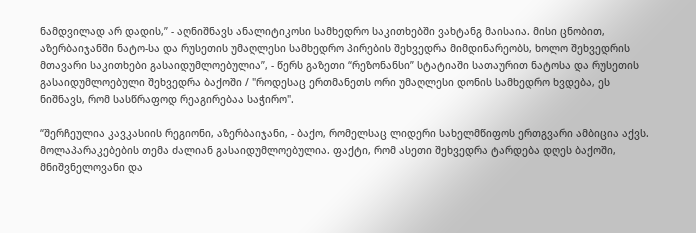ნამდვილად არ დადის,” - აღნიშნავს ანალიტიკოსი სამხედრო საკითხებში ვახტანგ მაისაია. მისი ცნობით, აზერბაიჯანში ნატო-სა და რუსეთის უმაღლესი სამხედრო პირების შეხვედრა მიმდინარეობს, ხოლო შეხვედრის მთავარი საკითხები გასაიდუმლოებულია”, - წერს გაზეთი “რეზონანსი” სტატიაში სათაურით ნატოსა და რუსეთის გასაიდუმლოებული შეხვედრა ბაქოში / "როდესაც ერთმანეთს ორი უმაღლესი დონის სამხედრო ხვდება, ეს ნიშნავს, რომ სასწრაფოდ რეაგირებაა საჭირო".

“შერჩეულია კავკასიის რეგიონი, აზერბაიჯანი, - ბაქო, რომელსაც ლიდერი სახელმწიფოს ერთგვარი ამბიცია აქვს. მოლაპარაკებების თემა ძალიან გასაიდუმლოებულია. ფაქტი, რომ ასეთი შეხვედრა ტარდება დღეს ბაქოში, მნიშვნელოვანი და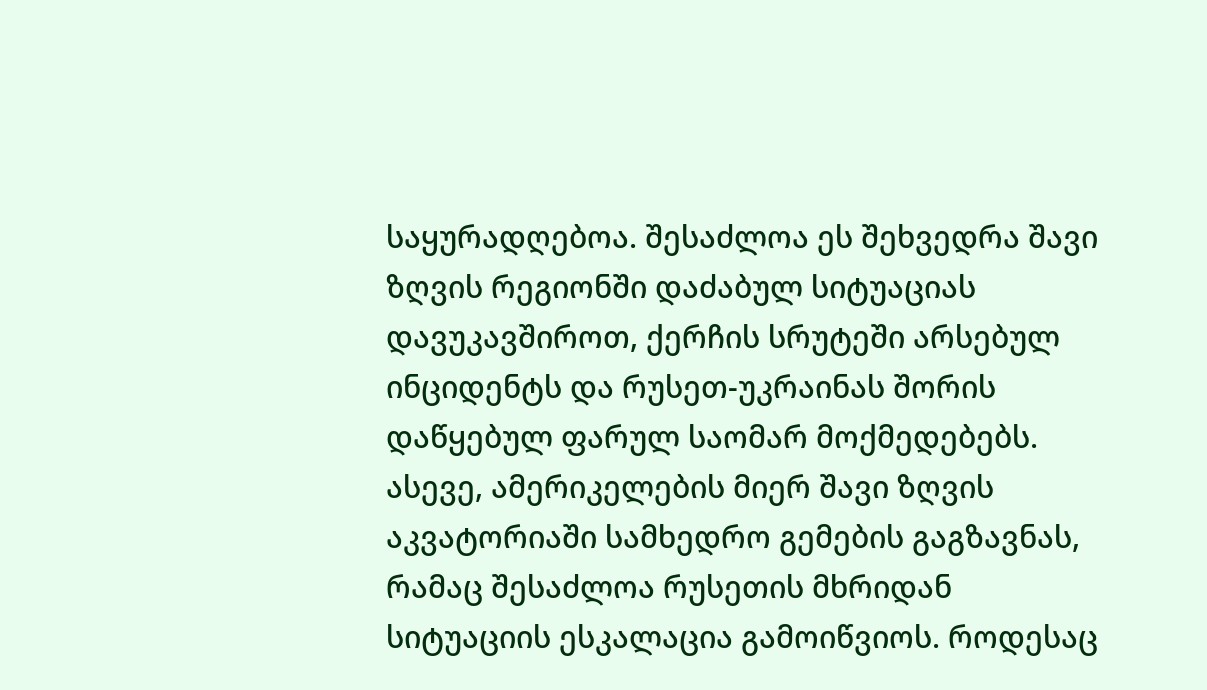საყურადღებოა. შესაძლოა ეს შეხვედრა შავი ზღვის რეგიონში დაძაბულ სიტუაციას დავუკავშიროთ, ქერჩის სრუტეში არსებულ ინციდენტს და რუსეთ-უკრაინას შორის დაწყებულ ფარულ საომარ მოქმედებებს. ასევე, ამერიკელების მიერ შავი ზღვის აკვატორიაში სამხედრო გემების გაგზავნას, რამაც შესაძლოა რუსეთის მხრიდან სიტუაციის ესკალაცია გამოიწვიოს. როდესაც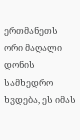ერთმანეთს ორი მაღალი დონის სამხედრო ხვდება, ეს იმას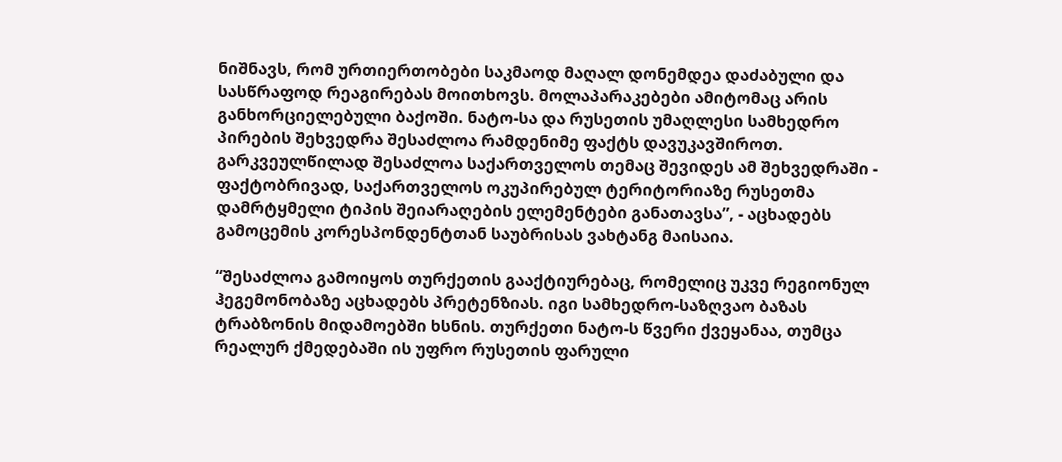ნიშნავს, რომ ურთიერთობები საკმაოდ მაღალ დონემდეა დაძაბული და სასწრაფოდ რეაგირებას მოითხოვს. მოლაპარაკებები ამიტომაც არის განხორციელებული ბაქოში. ნატო-სა და რუსეთის უმაღლესი სამხედრო პირების შეხვედრა შესაძლოა რამდენიმე ფაქტს დავუკავშიროთ. გარკვეულწილად შესაძლოა საქართველოს თემაც შევიდეს ამ შეხვედრაში - ფაქტობრივად, საქართველოს ოკუპირებულ ტერიტორიაზე რუსეთმა დამრტყმელი ტიპის შეიარაღების ელემენტები განათავსა”, - აცხადებს გამოცემის კორესპონდენტთან საუბრისას ვახტანგ მაისაია.

“შესაძლოა გამოიყოს თურქეთის გააქტიურებაც, რომელიც უკვე რეგიონულ ჰეგემონობაზე აცხადებს პრეტენზიას. იგი სამხედრო-საზღვაო ბაზას ტრაბზონის მიდამოებში ხსნის. თურქეთი ნატო-ს წვერი ქვეყანაა, თუმცა რეალურ ქმედებაში ის უფრო რუსეთის ფარული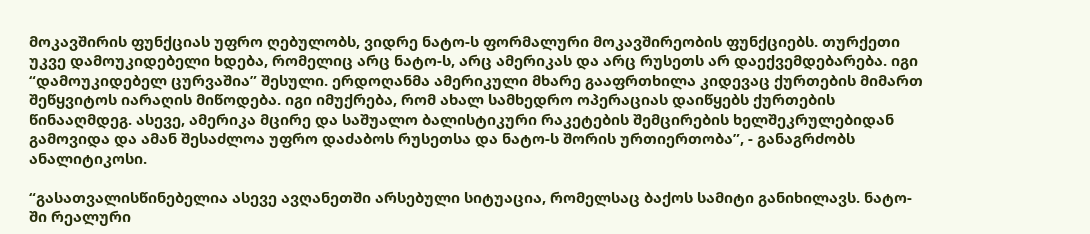მოკავშირის ფუნქციას უფრო ღებულობს, ვიდრე ნატო-ს ფორმალური მოკავშირეობის ფუნქციებს. თურქეთი უკვე დამოუკიდებელი ხდება, რომელიც არც ნატო-ს, არც ამერიკას და არც რუსეთს არ დაექვემდებარება. იგი “დამოუკიდებელ ცურვაშია” შესული. ერდოღანმა ამერიკული მხარე გააფრთხილა კიდევაც ქურთების მიმართ შეწყვიტოს იარაღის მიწოდება. იგი იმუქრება, რომ ახალ სამხედრო ოპერაციას დაიწყებს ქურთების წინააღმდეგ. ასევე, ამერიკა მცირე და საშუალო ბალისტიკური რაკეტების შემცირების ხელშეკრულებიდან გამოვიდა და ამან შესაძლოა უფრო დაძაბოს რუსეთსა და ნატო-ს შორის ურთიერთობა”, - განაგრძობს ანალიტიკოსი.

“გასათვალისწინებელია ასევე ავღანეთში არსებული სიტუაცია, რომელსაც ბაქოს სამიტი განიხილავს. ნატო-ში რეალური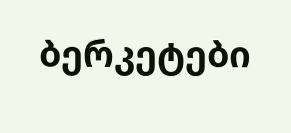ბერკეტები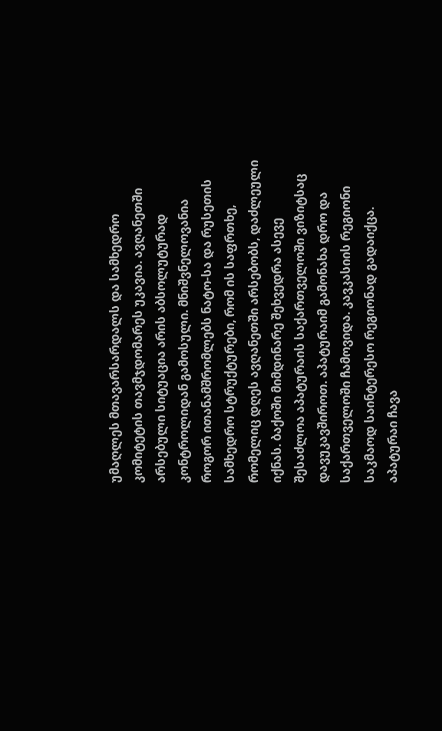უმაღლეს მთავარსარდალს და სამხედრო კომიტეტის თავმჯდომარეს უკავია. ავღანეთში არსებული სიტუაცია არის აბსოლუტურად კონტროლიდან გამოსული. მნიშვნელოვანია როგორ ითანამშრომლებს ნატო-სა და რუსეთის სამხედრო სტრუქტურები, რომ ის საფრთხე, რომელიც დღეს ავღანეთში არსებობს, დაძლეული იქნას. ბაქოში მიმდინარე შეხვედრა ასევე შესაძლოა აპატურაის საქართველოში ვიზიტსაც დავუკავშიროთ. აპატურაიმ გამონახა დრო და საქართველოში ჩამოვიდა. კავკასიის რეგიონი საკმაოდ საინტერესო რეგიონად გადაიქცა. აპატურაი ჩავა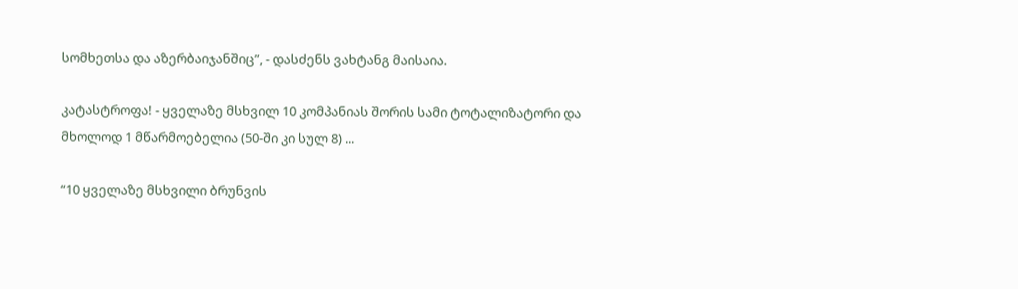სომხეთსა და აზერბაიჯანშიც”, - დასძენს ვახტანგ მაისაია.

კატასტროფა! - ყველაზე მსხვილ 10 კომპანიას შორის სამი ტოტალიზატორი და მხოლოდ 1 მწარმოებელია (50-ში კი სულ 8) ...

“10 ყველაზე მსხვილი ბრუნვის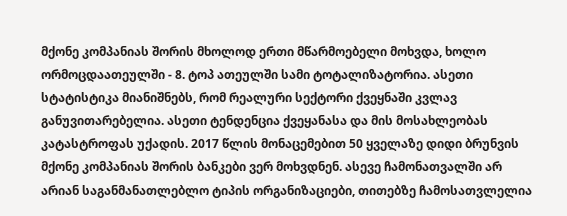მქონე კომპანიას შორის მხოლოდ ერთი მწარმოებელი მოხვდა, ხოლო ორმოცდაათეულში - 8. ტოპ ათეულში სამი ტოტალიზატორია. ასეთი სტატისტიკა მიანიშნებს, რომ რეალური სექტორი ქვეყნაში კვლავ განუვითარებელია. ასეთი ტენდენცია ქვეყანასა და მის მოსახლეობას კატასტროფას უქადის. 2017 წლის მონაცემებით 50 ყველაზე დიდი ბრუნვის მქონე კომპანიას შორის ბანკები ვერ მოხვდნენ. ასევე ჩამონათვალში არ არიან საგანმანათლებლო ტიპის ორგანიზაციები, თითებზე ჩამოსათვლელია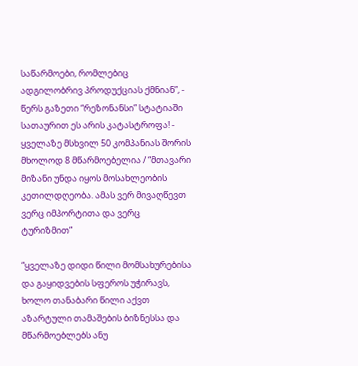საწარმოები, რომლებიც ადგილობრივ პროდუქციას ქმნიან”, - წერს გაზეთი “რეზონანსი” სტატიაში სათაურით ეს არის კატასტროფა! - ყველაზე მსხვილ 50 კომპანიას შორის მხოლოდ 8 მწარმოებელია / “მთავარი მიზანი უნდა იყოს მოსახლეობის კეთილდღეობა. ამას ვერ მივაღწევთ ვერც იმპორტითა და ვერც ტურიზმით”

“ყველაზე დიდი წილი მომსახურებისა და გაყიდვების სფეროს უჭირავს, ხოლო თანაბარი წილი აქვთ აზარტული თამაშების ბიზნესსა და მწარმოებლებს ანუ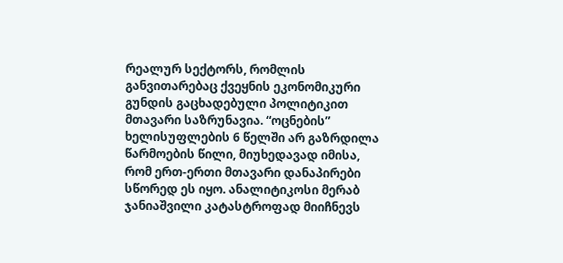რეალურ სექტორს, რომლის განვითარებაც ქვეყნის ეკონომიკური გუნდის გაცხადებული პოლიტიკით მთავარი საზრუნავია. “ოცნების” ხელისუფლების 6 წელში არ გაზრდილა წარმოების წილი, მიუხედავად იმისა, რომ ერთ-ერთი მთავარი დანაპირები სწორედ ეს იყო. ანალიტიკოსი მერაბ ჯანიაშვილი კატასტროფად მიიჩნევს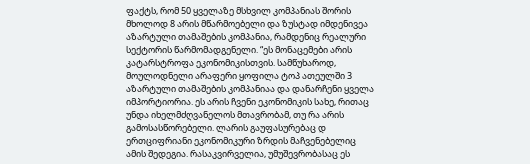ფაქტს, რომ 50 ყველაზე მსხვილ კომპანიას შორის მხოლოდ 8 არის მწარმოებელი და ზუსტად იმდენივეა აზარტული თამაშების კომპანია, რამდენიც რეალური სექტორის წარმომადგენელი. “ეს მონაცემები არის კატარსტროფა ეკონომიკისთვის. სამწუხაროდ, მოულოდნელი არაფერი ყოფილა ტოპ ათეულში 3 აზარტული თამაშების კომპანიაა და დანარჩენი ყველა იმპორტიორია. ეს არის ჩვენი ეკონომიკის სახე, რითაც უნდა იხელმძღვანელოს მთავრობამ, თუ რა არის გამოსასწორებელი. ლარის გაუფასურებაც დ ერთციფრიანი ეკონომიკური ზრდის მაჩვენებელიც ამის შედეგია. რასაკვირველია, უმუშევრობასაც ეს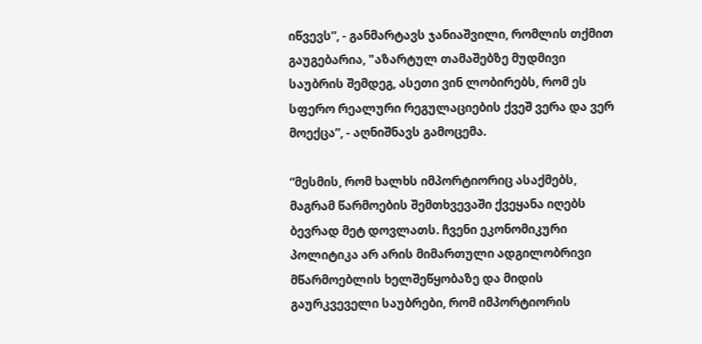იწვევს”, - განმარტავს ჯანიაშვილი, რომლის თქმით გაუგებარია, "აზარტულ თამაშებზე მუდმივი საუბრის შემდეგ, ასეთი ვინ ლობირებს, რომ ეს სფერო რეალური რეგულაციების ქვეშ ვერა და ვერ მოექცა”, - აღნიშნავს გამოცემა.

“მესმის, რომ ხალხს იმპორტიორიც ასაქმებს, მაგრამ წარმოების შემთხვევაში ქვეყანა იღებს ბევრად მეტ დოვლათს. ჩვენი ეკონომიკური პოლიტიკა არ არის მიმართული ადგილობრივი მწარმოებლის ხელშეწყობაზე და მიდის გაურკვეველი საუბრები, რომ იმპორტიორის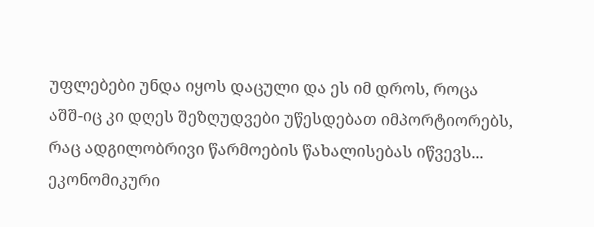უფლებები უნდა იყოს დაცული და ეს იმ დროს, როცა აშშ-იც კი დღეს შეზღუდვები უწესდებათ იმპორტიორებს, რაც ადგილობრივი წარმოების წახალისებას იწვევს... ეკონომიკური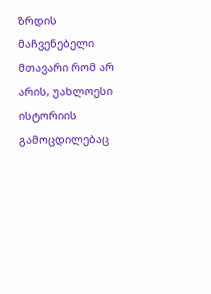ზრდის მაჩვენებელი მთავარი რომ არ არის, უახლოესი ისტორიის გამოცდილებაც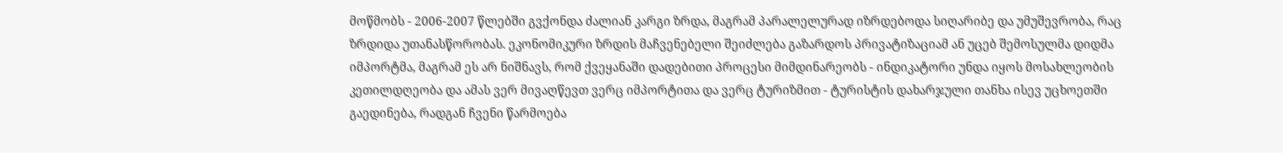მოწმობს - 2006-2007 წლებში გვქონდა ძალიან კარგი ზრდა, მაგრამ პარალელურად იზრდებოდა სიღარიბე და უმუშევრობა, რაც ზრდიდა უთანასწორობას. ეკონომიკური ზრდის მაჩვენებელი შეიძლება გაზარდოს პრივატიზაციამ ან უცებ შემოსულმა დიდმა იმპორტმა, მაგრამ ეს არ ნიშნავს, რომ ქვეყანაში დადებითი პროცესი მიმდინარეობს - ინდიკატორი უნდა იყოს მოსახლეობის კეთილდღეობა და ამას ვერ მივაღწევთ ვერც იმპორტითა და ვერც ტურიზმით - ტურისტის დახარჯული თანხა ისევ უცხოეთში გაედინება, რადგან ჩვენი წარმოება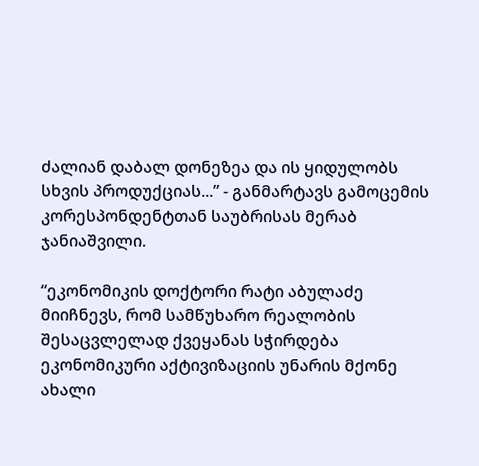ძალიან დაბალ დონეზეა და ის ყიდულობს სხვის პროდუქციას...” - განმარტავს გამოცემის კორესპონდენტთან საუბრისას მერაბ ჯანიაშვილი.

“ეკონომიკის დოქტორი რატი აბულაძე მიიჩნევს, რომ სამწუხარო რეალობის შესაცვლელად ქვეყანას სჭირდება ეკონომიკური აქტივიზაციის უნარის მქონე ახალი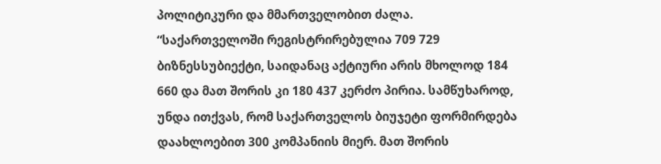პოლიტიკური და მმართველობით ძალა. “საქართველოში რეგისტრირებულია 709 729 ბიზნესსუბიექტი, საიდანაც აქტიური არის მხოლოდ 184 660 და მათ შორის კი 180 437 კერძო პირია. სამწუხაროდ, უნდა ითქვას, რომ საქართველოს ბიუჯეტი ფორმირდება დაახლოებით 300 კომპანიის მიერ. მათ შორის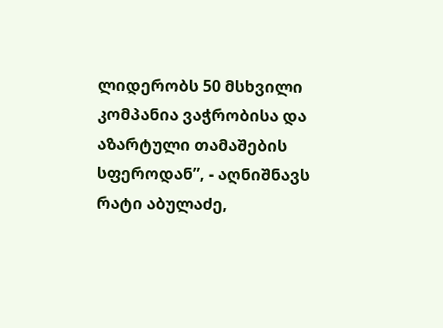ლიდერობს 50 მსხვილი კომპანია ვაჭრობისა და აზარტული თამაშების სფეროდან”, - აღნიშნავს რატი აბულაძე,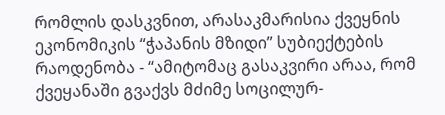რომლის დასკვნით, არასაკმარისია ქვეყნის ეკონომიკის “ჭაპანის მზიდი” სუბიექტების რაოდენობა - “ამიტომაც გასაკვირი არაა, რომ ქვეყანაში გვაქვს მძიმე სოცილურ-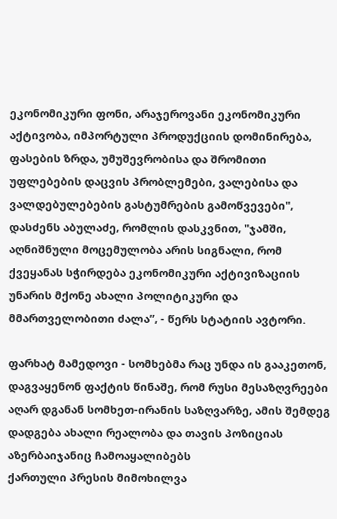ეკონომიკური ფონი, არაჯეროვანი ეკონომიკური აქტივობა, იმპორტული პროდუქციის დომინირება, ფასების ზრდა, უმუშევრობისა და შრომითი უფლებების დაცვის პრობლემები, ვალებისა და ვალდებულებების გასტუმრების გამოწვევები", დასძენს აბულაძე, რომლის დასკვნით, "ჯამში, აღნიშნული მოცემულობა არის სიგნალი, რომ ქვეყანას სჭირდება ეკონომიკური აქტივიზაციის უნარის მქონე ახალი პოლიტიკური და მმართველობითი ძალა”, - წერს სტატიის ავტორი.

ფარხატ მამედოვი - სომხებმა რაც უნდა ის გააკეთონ, დაგვაყენონ ფაქტის წინაშე, რომ რუსი მესაზღვრეები აღარ დგანან სომხეთ-ირანის საზღვარზე, ამის შემდეგ დადგება ახალი რეალობა და თავის პოზიციას აზერბაიჯანიც ჩამოაყალიბებს
ქართული პრესის მიმოხილვა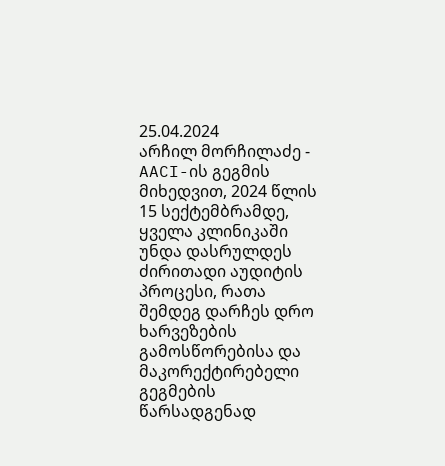25.04.2024
არჩილ მორჩილაძე - AACI-ის გეგმის მიხედვით, 2024 წლის 15 სექტემბრამდე, ყველა კლინიკაში უნდა დასრულდეს ძირითადი აუდიტის პროცესი, რათა შემდეგ დარჩეს დრო ხარვეზების გამოსწორებისა და მაკორექტირებელი გეგმების წარსადგენად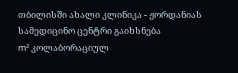თბილისში ახალი კლინიკა - ჟორდანიას სამედიცინო ცენტრი გაიხსნება
m² კოლაბორაციულ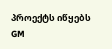პროექტს იწყებს
GM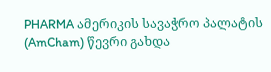PHARMA ამერიკის სავაჭრო პალატის (AmCham) წევრი გახდა